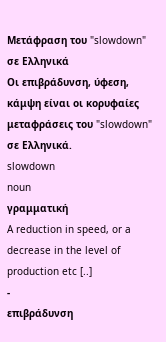Μετάφραση του "slowdown" σε Ελληνικά
Οι επιβράδυνση, ύφεση, κάμψη είναι οι κορυφαίες μεταφράσεις του "slowdown" σε Ελληνικά.
slowdown
noun
γραμματική
A reduction in speed, or a decrease in the level of production etc [..]
-
επιβράδυνση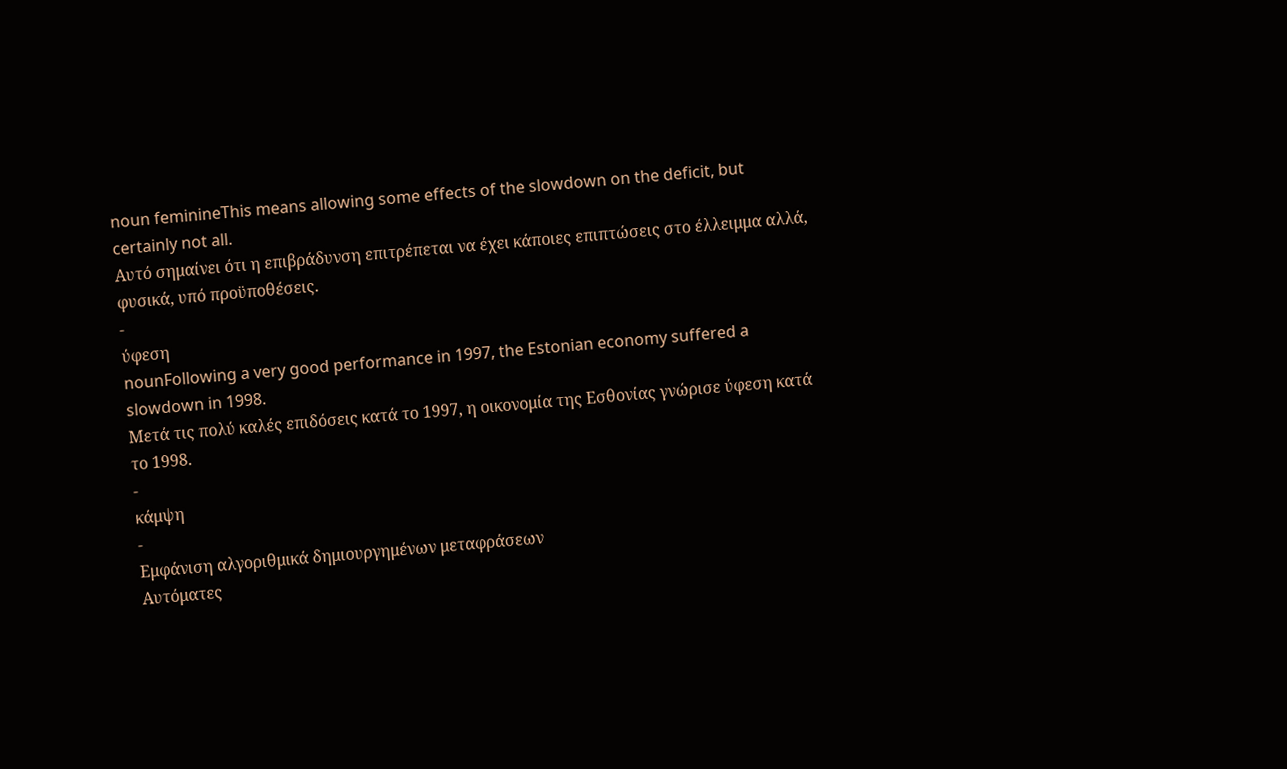noun feminineThis means allowing some effects of the slowdown on the deficit, but certainly not all.
Αυτό σημαίνει ότι η επιβράδυνση επιτρέπεται να έχει κάποιες επιπτώσεις στο έλλειμμα αλλά, φυσικά, υπό προϋποθέσεις.
-
ύφεση
nounFollowing a very good performance in 1997, the Estonian economy suffered a slowdown in 1998.
Μετά τις πολύ καλές επιδόσεις κατά το 1997, η οικονομία της Εσθονίας γνώρισε ύφεση κατά το 1998.
-
κάμψη
-
Εμφάνιση αλγοριθμικά δημιουργημένων μεταφράσεων
Αυτόματες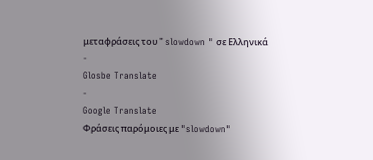μεταφράσεις του " slowdown " σε Ελληνικά
-
Glosbe Translate
-
Google Translate
Φράσεις παρόμοιες με "slowdown"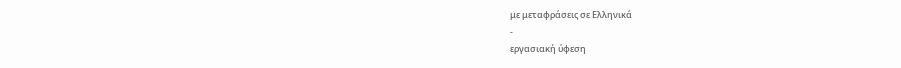με μεταφράσεις σε Ελληνικά
-
εργασιακή ύφεση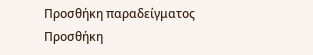Προσθήκη παραδείγματος
Προσθήκη